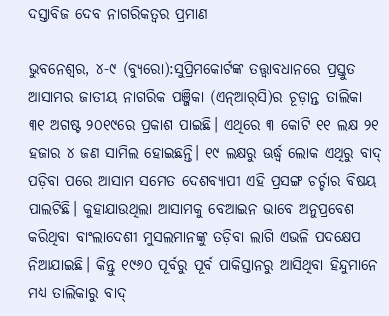ଦସ୍ତାବିଜ ଦେବ ନାଗରିକତ୍ୱର ପ୍ରମାଣ

ଭୁବନେଶ୍ୱର, ୪-୯ (ବ୍ୟୁରୋ):ସୁପ୍ରିମକୋର୍ଟଙ୍କ ତତ୍ତ୍ୱାବଧାନରେ ପ୍ରସ୍ତୁତ ଆସାମର ଜାତୀୟ ନାଗରିକ ପଞ୍ଜିକା (ଏନ୍‌ଆର୍‌ସି)ର ଚୂଡ଼ାନ୍ତ ତାଲିକା ୩୧ ଅଗଷ୍ଟ ୨୦୧୯ରେ ପ୍ରକାଶ ପାଇଛି। ଏଥିରେ ୩ କୋଟି ୧୧ ଲକ୍ଷ ୨୧ ହଜାର ୪ ଜଣ ସାମିଲ ହୋଇଛନ୍ତି। ୧୯ ଲକ୍ଷରୁ ଊର୍ଦ୍ଧ୍ୱ ଲୋକ ଏଥିରୁ ବାଦ୍‌ ପଡ଼ିବା ପରେ ଆସାମ ସମେତ ଦେଶବ୍ୟାପୀ ଏହି ପ୍ରସଙ୍ଗ ଚର୍ଚ୍ଚାର ବିଷୟ ପାଲଟିଛି। କୁହାଯାଉଥିଲା ଆସାମକୁ ବେଆଇନ ଭାବେ ଅନୁପ୍ରବେଶ କରିଥିବା ବାଂଲାଦେଶୀ ମୁସଲମାନଙ୍କୁ ତଡ଼ିବା ଲାଗି ଏଭଳି ପଦକ୍ଷେପ ନିଆଯାଇଛି। କିନ୍ତୁ ୧୯୬୦ ପୂର୍ବରୁ ପୂର୍ବ ପାକିସ୍ତାନରୁ ଆସିଥିବା ହିନ୍ଦୁମାନେ ମଧ୍ୟ ତାଲିକାରୁ ବାଦ୍‌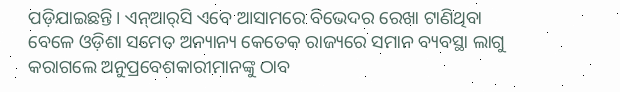ପଡ଼ିଯାଇଛନ୍ତି। ଏନ୍‌ଆର୍‌ସି ଏବେ ଆସାମରେ ବିଭେଦର ରେଖା ଟାଣିଥିବା ବେଳେ ଓଡ଼ିଶା ସମେତ ଅନ୍ୟାନ୍ୟ କେତେକ ରାଜ୍ୟରେ ସମାନ ବ୍ୟବସ୍ଥା ଲାଗୁ କରାଗଲେ ଅନୁପ୍ରବେଶକାରୀମାନଙ୍କୁ ଠାବ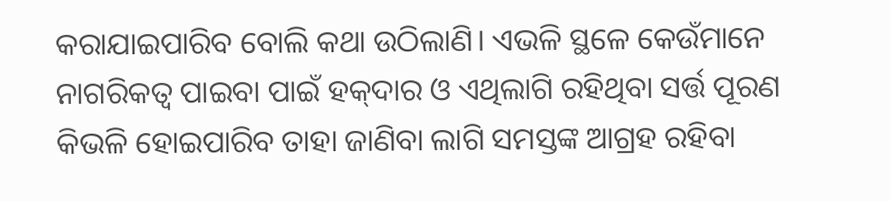କରାଯାଇପାରିବ ବୋଲି କଥା ଉଠିଲାଣି। ଏଭଳି ସ୍ଥଳେ କେଉଁମାନେ ନାଗରିକତ୍ୱ ପାଇବା ପାଇଁ ହକ୍‌ଦାର ଓ ଏଥିଲାଗି ରହିଥିବା ସର୍ତ୍ତ ପୂରଣ କିଭଳି ହୋଇପାରିବ ତାହା ଜାଣିବା ଲାଗି ସମସ୍ତଙ୍କ ଆଗ୍ରହ ରହିବା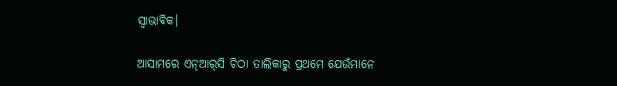ସ୍ବାଭାବିକ।

ଆସାମରେ ଏନ୍‌ଆର୍‌ସି ଚିଠା ତାଲିକାରୁ ପ୍ରଥମେ ଯେଉଁମାନେ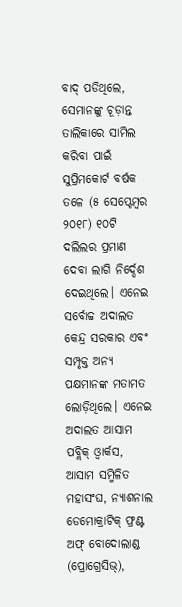ବାଦ୍‌ ପଡିଥିଲେ, ସେମାନଙ୍କୁ ଚୂଡ଼ାନ୍ତ ତାଲିକାରେ ସାମିଲ କରିବା ପାଇଁ ସୁପ୍ରିମକୋର୍ଟ ବର୍ଷକ ତଳେ (୫ ସେପ୍ଟେମ୍ବର ୨୦୧୮) ୧୦ଟି ଦଲିଲର ପ୍ରମାଣ ଦେବା ଲାଗି ନିର୍ଦ୍ଦେଶ ଦେଇଥିଲେ। ଏନେଇ ସର୍ବୋଚ୍ଚ ଅଦାଲତ କେନ୍ଦ୍ର ସରକାର ଏବଂ ସମ୍ପୃକ୍ତ ଅନ୍ୟ ପକ୍ଷମାନଙ୍କ ମତାମତ ଲୋଡ଼ିଥିଲେ। ଏନେଇ ଅଦାଲତ ଆସାମ ପବ୍ଲିକ୍‌ ଓ୍ବାର୍କସ, ଆସାମ ସମ୍ମିଳିତ ମହାସଂଘ, ନ୍ୟାଶନାଲ ଡେମୋକ୍ରାଟିକ୍‌ ଫ୍ରଣ୍ଟ ଅଫ୍‌ ବୋଦୋଲାଣ୍ଡ (ପ୍ରୋଗ୍ରେସିଭ୍‌),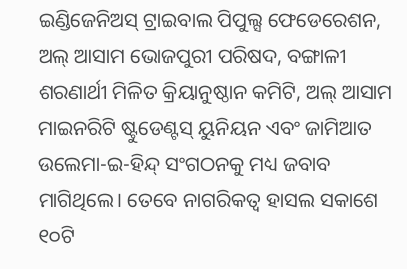ଇଣ୍ଡିଜେନିଅସ୍‌ ଟ୍ରାଇବାଲ ପିପୁଲ୍ସ ଫେଡେରେଶନ, ଅଲ୍‌ ଆସାମ ଭୋଜପୁରୀ ପରିଷଦ, ବଙ୍ଗାଳୀ ଶରଣାର୍ଥୀ ମିଳିତ କ୍ରିୟାନୁଷ୍ଠାନ କମିଟି, ଅଲ୍‌ ଆସାମ ମାଇନରିଟି ଷ୍ଟୁଡେଣ୍ଟସ୍‌ ୟୁନିୟନ ଏବଂ ଜାମିଆତ ଉଲେମା-ଇ-ହିନ୍ଦ୍‌ ସଂଗଠନକୁ ମଧ୍ୟ ଜବାବ ମାଗିଥିଲେ। ତେବେ ନାଗରିକତ୍ୱ ହାସଲ ସକାଶେ ୧୦ଟି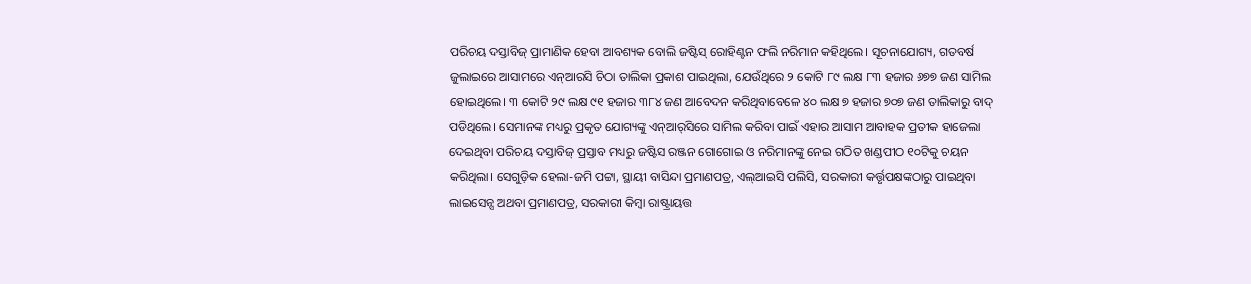ପରିଚୟ ଦସ୍ତାବିଜ୍‌ ପ୍ରାମାଣିକ ହେବା ଆବଶ୍ୟକ ବୋଲି ଜଷ୍ଟିସ୍‌ ରୋହିଣ୍ଟନ ଫଲି ନରିମାନ କହିଥିଲେ। ସୂଚନାଯୋଗ୍ୟ, ଗତବର୍ଷ ଜୁଲାଇରେ ଆସାମରେ ଏନ୍‌ଆରସି ଚିଠା ତାଲିକା ପ୍ରକାଶ ପାଇଥିଲା, ଯେଉଁଥିରେ ୨ କୋଟି ୮୯ ଲକ୍ଷ ୮୩ ହଜାର ୬୭୭ ଜଣ ସାମିଲ ହୋଇଥିଲେ। ୩ କୋଟି ୨୯ ଲକ୍ଷ ୯୧ ହଜାର ୩୮୪ ଜଣ ଆବେଦନ କରିଥିବାବେଳେ ୪୦ ଲକ୍ଷ ୭ ହଜାର ୭୦୭ ଜଣ ତାଲିକାରୁ ବାଦ୍‌ ପଡିଥିଲେ। ସେମାନଙ୍କ ମଧ୍ୟରୁ ପ୍ରକୃତ ଯୋଗ୍ୟଙ୍କୁ ଏନ୍‌ଆର୍‌ସିରେ ସାମିଲ କରିବା ପାଇଁ ଏହାର ଆସାମ ଆବାହକ ପ୍ରତୀକ ହାଜେଲା ଦେଇଥିବା ପରିଚୟ ଦସ୍ତାବିଜ୍‌ ପ୍ରସ୍ତାବ ମଧ୍ୟରୁ ଜଷ୍ଟିସ ରଞ୍ଜନ ଗୋଗୋଇ ଓ ନରିମାନଙ୍କୁ ନେଇ ଗଠିତ ଖଣ୍ଡପୀଠ ୧୦ଟିକୁ ଚୟନ କରିଥିଲା। ସେଗୁଡ଼ିକ ହେଲା-ଜମି ପଟ୍ଟା, ସ୍ଥାୟୀ ବାସିନ୍ଦା ପ୍ରମାଣପତ୍ର, ଏଲ୍‌ଆଇସି ପଲିସି, ସରକାରୀ କର୍ତ୍ତୃପକ୍ଷଙ୍କଠାରୁ ପାଇଥିବା ଲାଇସେନ୍ସ ଅଥବା ପ୍ରମାଣପତ୍ର, ସରକାରୀ କିମ୍ବା ରାଷ୍ଟ୍ରାୟତ୍ତ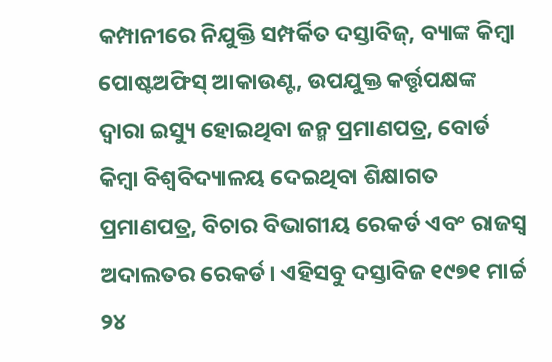କମ୍ପାନୀରେ ନିଯୁକ୍ତି ସମ୍ପର୍କିତ ଦସ୍ତାବିଜ୍‌, ବ୍ୟାଙ୍କ କିମ୍ବା ପୋଷ୍ଟଅଫିସ୍‌ ଆକାଉଣ୍ଟ, ଉପଯୁକ୍ତ କର୍ତ୍ତୃପକ୍ଷଙ୍କ ଦ୍ୱାରା ଇସ୍ୟୁ ହୋଇଥିବା ଜନ୍ମ ପ୍ରମାଣପତ୍ର, ବୋର୍ଡ କିମ୍ବା ବିଶ୍ୱବିଦ୍ୟାଳୟ ଦେଇଥିବା ଶିକ୍ଷାଗତ ପ୍ରମାଣପତ୍ର, ବିଚାର ବିଭାଗୀୟ ରେକର୍ଡ ଏବଂ ରାଜସ୍ବ ଅଦାଲତର ରେକର୍ଡ। ଏହିସବୁ ଦସ୍ତାବିଜ ୧୯୭୧ ମାର୍ଚ୍ଚ ୨୪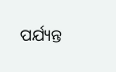ପର୍ଯ୍ୟନ୍ତ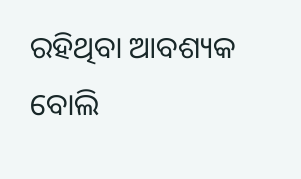ରହିଥିବା ଆବଶ୍ୟକ ବୋଲି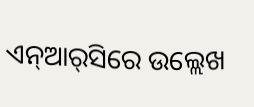ଏନ୍‌ଆର୍‌ସିରେ ଉଲ୍ଲେଖ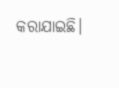କରାଯାଇଛି।